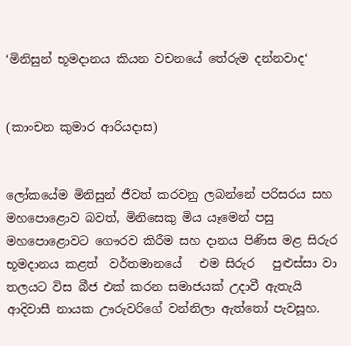‘මිනිසුන් භූමදානය කියන වචනයේ තේරුම දන්නවාද‘


(කාංචන කුමාර ආරියදාස)


ලෝකයේම මිනිසුන් ජීවත් කරවනු ලබන්නේ පරිසරය සහ මහපොළොව බවත්, මිනිසෙකු මිය යෑමෙන් පසු මහපොළොවට ගෞරව කිරීම සහ දානය පිණිස මළ සිරුර  භූමදානය කළත්  වර්තමානයේ   එම සිරුර   පුළුස්සා වා තලයට විස බීජ එක් කරන සමාජයක් උදාවී ඇතැයි  ආදිවාසී නායක ඌරුවරිගේ වන්නිලා ඇත්තෝ පැවසූහ.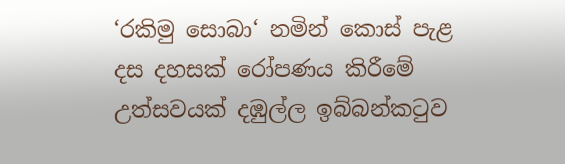‘රකිමු සොබා‘ නමින් කොස් පැළ දස දහසක් රෝපණය කිරීමේ උත්සවයක් දඹුල්ල ඉබ්බන්කටුව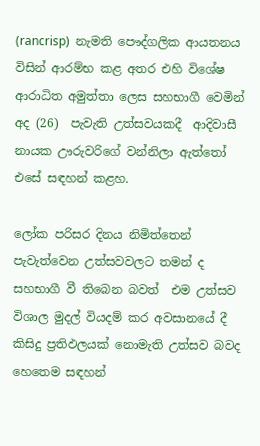(rancrisp)  නැමති පෞද්ගලික ආයතනය විසින් ආරම්භ කළ අතර එහි විශේෂ ආරාධිත අමුත්තා ලෙස සහභාගී වෙමින් අද (26)  පැවැති උත්සවයකදී  ආදිවාසී නායක ඌරුවරිගේ වන්නිලා ඇත්තෝ එසේ සඳහන් කළහ.

ලෝක පරිසර දිනය නිමිත්තෙන් පැවැත්වෙන උත්සවවලට තමන් ද සහභාගී වී තිබෙන බවත්  එම උත්සව විශාල මුදල් වියදම් කර අවසානයේ දී කිසිදු ප්‍රතිඵලයක් නොමැති උත්සව බවද හෙතෙම සඳහන්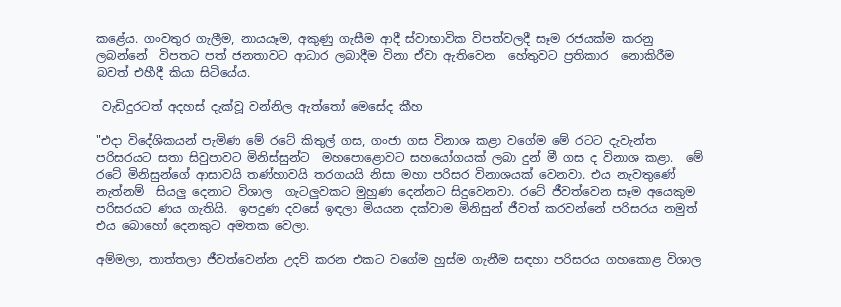කළේය. ගංවතුර ගැලීම, නායයෑම, අකුණු ගැසීම ආදී ස්වාභාවික විපත්වලදී සෑම රජයක්ම කරනු ලබන්නේ  විපතට පත් ජනතාවට ආධාර ලබාදීම විනා ඒවා ඇතිවෙන  හේතුවට ප්‍රතිකාර  නොකිරීම බවත් එහීදී කියා සිටියේය.

 වැඩිදුරටත් අදහස් දැක්වූ වන්නිල ඇත්තෝ මෙසේද කීහ

"එදා විදේශිකයන් පැමිණ මේ රටේ කිතුල් ගස, ගංජා ගස විනාශ කළා වගේම මේ රටට දැවැන්ත පරිසරයට සතා සිවුපාවට මිනිස්සුන්ට  මහපොළොවට සහයෝගයක් ලබා දුන් මී ගස ද විනාශ කළා.  මේ  රටේ මිනිසුන්ගේ ආසාවයි තණ්හාවයි තරගයයි නිසා මහා පරිසර විනාශයක් වෙනවා. එය නැවතුණේ නැත්නම්  සියලු දෙනාට විශාල  ගැටලුවකට මුහුණ දෙන්නට සිදුවෙනවා. රටේ ජීවත්වෙන සෑම අයෙකුම පරිසරයට ණය ගැතියි.  ඉපදුණ දවසේ ඉඳලා මියයන දක්වාම මිනිසුන් ජීවත් කරවන්නේ පරිසරය නමුත් එය බොහෝ දෙනකුට අමතක වෙලා.

අම්මලා, තාත්තලා ජීවත්වෙන්න උදව් කරන එකට වගේම හුස්ම ගැනීම සඳහා පරිසරය ගහකොළ විශාල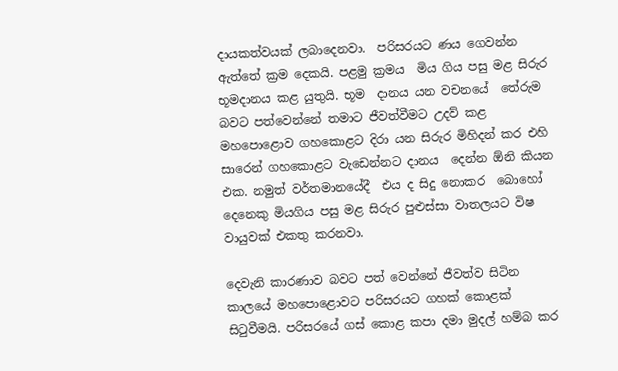දායකත්වයක් ලබාදෙනවා.  පරිසරයට ණය ගෙවන්න ඇත්තේ ක්‍රම දෙකයි. පළමු ක්‍රමය  මිය ගිය පසු මළ සිරුර භූමදානය කළ යුතුයි. භූම  දානය යන වචනයේ  තේරුම බවට පත්වෙන්නේ තමාට ජීවත්වීමට උදව් කළ මහපොළොව ගහකොළට දිරා යන සිරුර මිහිදන් කර එහි සාරෙන් ගහකොළට වැඩෙන්නට දානය  දෙන්න ඕනි කියන එක. නමුත් වර්තමානයේදී  එය ද සිදු නොකර  බොහෝ දෙනෙකු මියගිය පසු මළ සිරුර පුළුස්සා වාතලයට විෂ වායුවක් එකතු කරනවා.

දෙවැනි කාරණාව බවට පත් වෙන්නේ ජීවත්ව සිටින කාලයේ මහපොළොවට පරිසරයට ගහක් කොළක් සිටුවීමයි. පරිසරයේ ගස් කොළ කපා දමා මුදල් හම්බ කර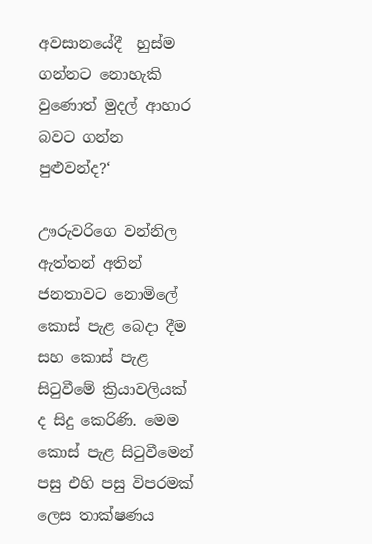අවසානයේදී  හුස්ම ගන්නට නොහැකි වුණොත් මුදල් ආහාර බවට ගන්න පුළුවන්ද?‘

ඌරුවරිගෙ වන්නිල ඇත්තන් අතින් ජනතාවට නොමිලේ කොස් පැළ බෙදා දීම සහ කොස් පැළ  සිටුවීමේ ක්‍රියාවලියක් ද සිදු කෙරිණි. මෙම කොස් පැළ සිටුවීමෙන් පසු එහි පසු විපරමක් ලෙස තාක්ෂණය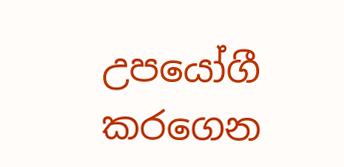උපයෝගී කරගෙන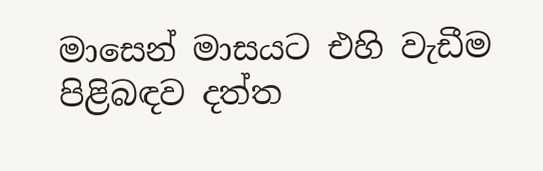මාසෙන් මාසයට එහි වැඩීම පිළිබඳව දත්ත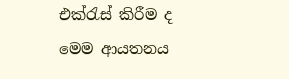එක්රැස් කිරීම ද මෙම ආයතනය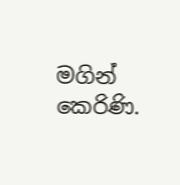මගින් කෙරිණි.